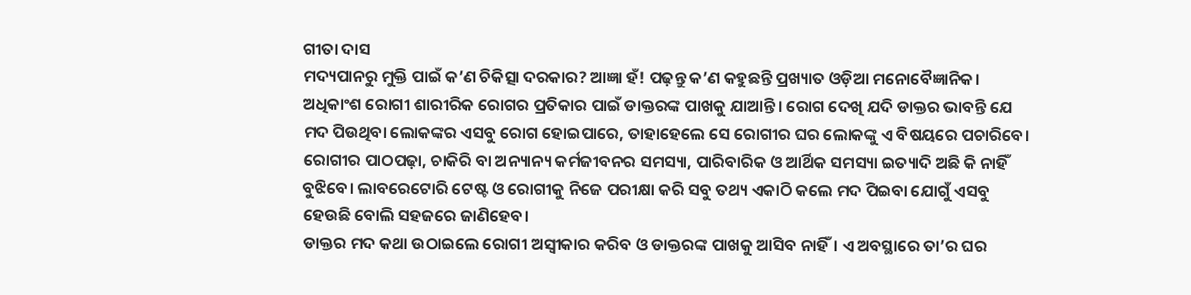ଗୀତା ଦାସ
ମଦ୍ୟପାନରୁ ମୁକ୍ତି ପାଇଁ କ’ଣ ଚିକିତ୍ସା ଦରକାର? ଆଜ୍ଞା ହଁ! ପଢ଼ନ୍ତୁ କ’ଣ କହୁଛନ୍ତି ପ୍ରଖ୍ୟାତ ଓଡ଼ିଆ ମନୋବୈଜ୍ଞାନିକ।
ଅଧିକାଂଶ ରୋଗୀ ଶାରୀରିକ ରୋଗର ପ୍ରତିକାର ପାଇଁ ଡାକ୍ତରଙ୍କ ପାଖକୁ ଯାଆନ୍ତି। ରୋଗ ଦେଖି ଯଦି ଡାକ୍ତର ଭାବନ୍ତି ଯେ ମଦ ପିଉଥିବା ଲୋକଙ୍କର ଏସବୁ ରୋଗ ହୋଇପାରେ, ତାହାହେଲେ ସେ ରୋଗୀର ଘର ଲୋକଙ୍କୁ ଏ ବିଷୟରେ ପଚାରିବେ। ରୋଗୀର ପାଠପଢ଼ା, ଚାକିରି ବା ଅନ୍ୟାନ୍ୟ କର୍ମଜୀବନର ସମସ୍ୟା, ପାରିବାରିକ ଓ ଆର୍ଥିକ ସମସ୍ୟା ଇତ୍ୟାଦି ଅଛି କି ନାହିଁ ବୁଝିବେ। ଲାବରେଟୋରି ଟେଷ୍ଟ ଓ ରୋଗୀକୁ ନିଜେ ପରୀକ୍ଷା କରି ସବୁ ତଥ୍ୟ ଏକାଠି କଲେ ମଦ ପିଇବା ଯୋଗୁଁ ଏସବୁ ହେଉଛି ବୋଲି ସହଜରେ ଜାଣିହେବ।
ଡାକ୍ତର ମଦ କଥା ଉଠାଇଲେ ରୋଗୀ ଅସ୍ୱୀକାର କରିବ ଓ ଡାକ୍ତରଙ୍କ ପାଖକୁ ଆସିବ ନାହିଁ। ଏ ଅବସ୍ଥାରେ ତା’ର ଘର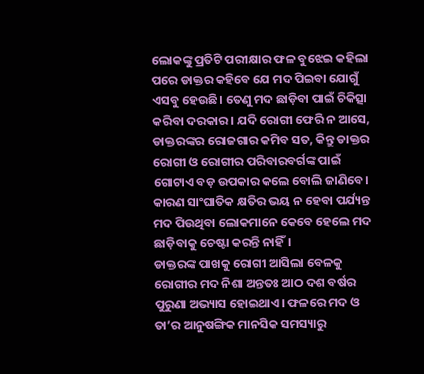ଲୋକଙ୍କୁ ପ୍ରତିଟି ପରୀକ୍ଷାର ଫଳ ବୁଝେଇ କହିଲା ପରେ ଡାକ୍ତର କହିବେ ଯେ ମଦ ପିଇବା ଯୋଗୁଁ ଏସବୁ ହେଉଛି। ତେଣୁ ମଦ ଛାଡ଼ିବା ପାଇଁ ଚିକିତ୍ସା କରିବା ଦରକାର। ଯଦି ରୋଗୀ ଫେରି ନ ଆସେ, ଡାକ୍ତରଙ୍କର ରୋଜଗାର କମିବ ସତ, କିନ୍ତୁ ଡାକ୍ତର ରୋଗୀ ଓ ରୋଗୀର ପରିବାରବର୍ଗଙ୍କ ପାଇଁ ଗୋଟାଏ ବଡ଼ ଉପକାର କଲେ ବୋଲି ଜାଣିବେ। କାରଣ ସାଂଘାତିକ କ୍ଷତିର ଭୟ ନ ହେବା ପର୍ଯ୍ୟନ୍ତ ମଦ ପିଉଥିବା ଲୋକମାନେ କେବେ ହେଲେ ମଦ ଛାଡ଼ିବାକୁ ଚେଷ୍ଟା କରନ୍ତି ନାହିଁ।
ଡାକ୍ତରଙ୍କ ପାଖକୁ ରୋଗୀ ଆସିଲା ବେଳକୁ ରୋଗୀର ମଦ ନିଶା ଅନ୍ତତଃ ଆଠ ଦଶ ବର୍ଷର ପୁରୁଣା ଅଭ୍ୟାସ ହୋଇଥାଏ। ଫଳରେ ମଦ ଓ ତା’ର ଆନୁଷଙ୍ଗିକ ମାନସିକ ସମସ୍ୟାରୁ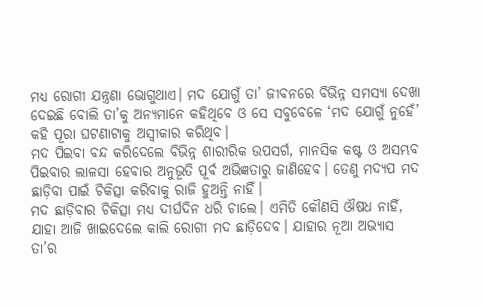ମଧ୍ୟ ରୋଗୀ ଯନ୍ତ୍ରଣା ଭୋଗୁଥାଏ। ମଦ ଯୋଗୁଁ ତା’ ଜୀବନରେ ବିଭିନ୍ନ ସମସ୍ୟା ଦେଖା ଦେଇଛି ବୋଲି ତା’କୁ ଅନ୍ୟମାନେ କହିଥିବେ ଓ ସେ ସବୁବେଳେ ‘ମଦ ଯୋଗୁଁ ନୁହେଁ’ କହି ପୂରା ଘଟଣାଟାକୁ ଅସ୍ୱୀକାର କରିଥିବ।
ମଦ ପିଇବା ବନ୍ଦ କରିଦେଲେ ବିଭିନ୍ନ ଶାରୀରିକ ଉପସର୍ଗ, ମାନସିକ କଷ୍ଟ ଓ ଅସମ୍ଭବ ପିଇବାର ଲାଳସା ହେବାର ଅନୁଭୂତି ପୂର୍ବ ଅଭିଜ୍ଞତାରୁ ଜାଣିହେବ। ତେଣୁ ମଦ୍ୟପ ମଦ ଛାଡ଼ିବା ପାଇଁ ଚିକିତ୍ସା କରିବାକୁ ରାଜି ହୁଅନ୍ତି ନାହିଁ।
ମଦ ଛାଡ଼ିବାର ଚିକିତ୍ସା ମଧ୍ୟ ଦୀର୍ଘଦିନ ଧରି ଚାଲେ। ଏମିତି କୌଣସି ଔଷଧ ନାହିଁ, ଯାହା ଆଜି ଖାଇଦେଲେ କାଲି ରୋଗୀ ମଦ ଛାଡ଼ିଦେବ। ଯାହାର ନୂଆ ଅଭ୍ୟାସ ତା’ର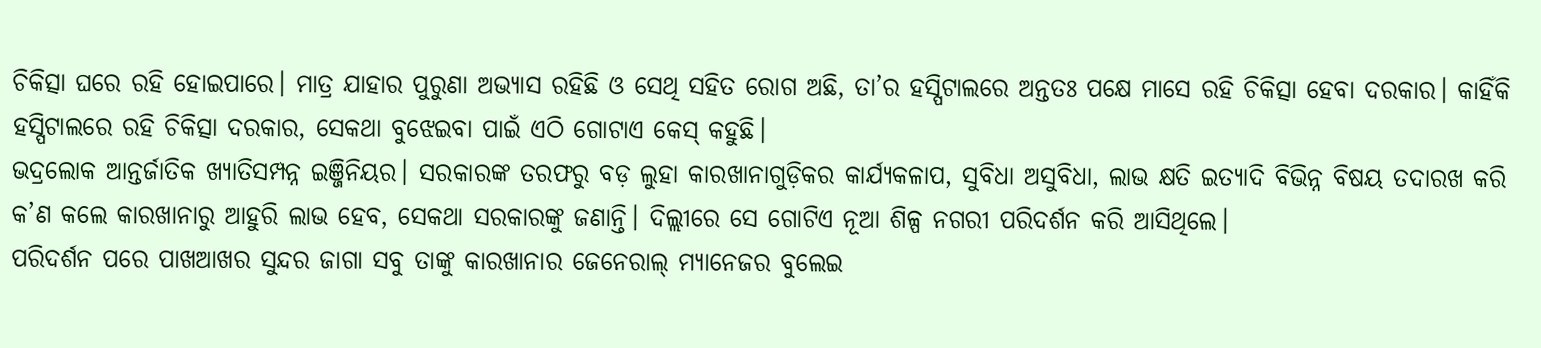ଚିକିତ୍ସା ଘରେ ରହି ହୋଇପାରେ। ମାତ୍ର ଯାହାର ପୁରୁଣା ଅଭ୍ୟାସ ରହିଛି ଓ ସେଥି ସହିତ ରୋଗ ଅଛି, ତା’ର ହସ୍ପିଟାଲରେ ଅନ୍ତତଃ ପକ୍ଷେ ମାସେ ରହି ଚିକିତ୍ସା ହେବା ଦରକାର। କାହିଁକି ହସ୍ପିଟାଲରେ ରହି ଚିକିତ୍ସା ଦରକାର, ସେକଥା ବୁଝେଇବା ପାଇଁ ଏଠି ଗୋଟାଏ କେସ୍ କହୁଛି।
ଭଦ୍ରଲୋକ ଆନ୍ତର୍ଜାତିକ ଖ୍ୟାତିସମ୍ପନ୍ନ ଇଞ୍ଜିନିୟର। ସରକାରଙ୍କ ତରଫରୁ ବଡ଼ ଲୁହା କାରଖାନାଗୁଡ଼ିକର କାର୍ଯ୍ୟକଳାପ, ସୁବିଧା ଅସୁବିଧା, ଲାଭ କ୍ଷତି ଇତ୍ୟାଦି ବିଭିନ୍ନ ବିଷୟ ତଦାରଖ କରି କ’ଣ କଲେ କାରଖାନାରୁ ଆହୁରି ଲାଭ ହେବ, ସେକଥା ସରକାରଙ୍କୁ ଜଣାନ୍ତି। ଦିଲ୍ଲୀରେ ସେ ଗୋଟିଏ ନୂଆ ଶିଳ୍ପ ନଗରୀ ପରିଦର୍ଶନ କରି ଆସିଥିଲେ।
ପରିଦର୍ଶନ ପରେ ପାଖଆଖର ସୁନ୍ଦର ଜାଗା ସବୁ ତାଙ୍କୁ କାରଖାନାର ଜେନେରାଲ୍ ମ୍ୟାନେଜର ବୁଲେଇ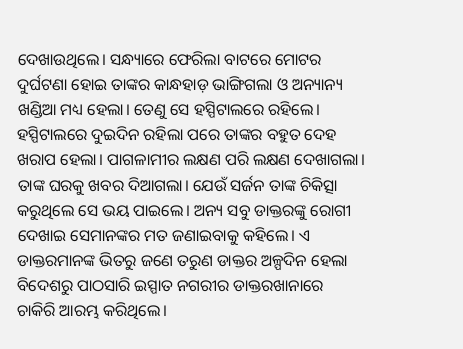ଦେଖାଉଥିଲେ। ସନ୍ଧ୍ୟାରେ ଫେରିଲା ବାଟରେ ମୋଟର ଦୁର୍ଘଟଣା ହୋଇ ତାଙ୍କର କାନ୍ଧହାଡ଼ ଭାଙ୍ଗିଗଲା ଓ ଅନ୍ୟାନ୍ୟ ଖଣ୍ଡିଆ ମଧ୍ୟ ହେଲା। ତେଣୁ ସେ ହସ୍ପିଟାଲରେ ରହିଲେ।
ହସ୍ପିଟାଲରେ ଦୁଇଦିନ ରହିଲା ପରେ ତାଙ୍କର ବହୁତ ଦେହ ଖରାପ ହେଲା। ପାଗଳାମୀର ଲକ୍ଷଣ ପରି ଲକ୍ଷଣ ଦେଖାଗଲା। ତାଙ୍କ ଘରକୁ ଖବର ଦିଆଗଲା। ଯେଉଁ ସର୍ଜନ ତାଙ୍କ ଚିକିତ୍ସା କରୁଥିଲେ ସେ ଭୟ ପାଇଲେ। ଅନ୍ୟ ସବୁ ଡାକ୍ତରଙ୍କୁ ରୋଗୀ ଦେଖାଇ ସେମାନଙ୍କର ମତ ଜଣାଇବାକୁ କହିଲେ। ଏ ଡାକ୍ତରମାନଙ୍କ ଭିତରୁ ଜଣେ ତରୁଣ ଡାକ୍ତର ଅଳ୍ପଦିନ ହେଲା ବିଦେଶରୁ ପାଠସାରି ଇସ୍ପାତ ନଗରୀର ଡାକ୍ତରଖାନାରେ ଚାକିରି ଆରମ୍ଭ କରିଥିଲେ।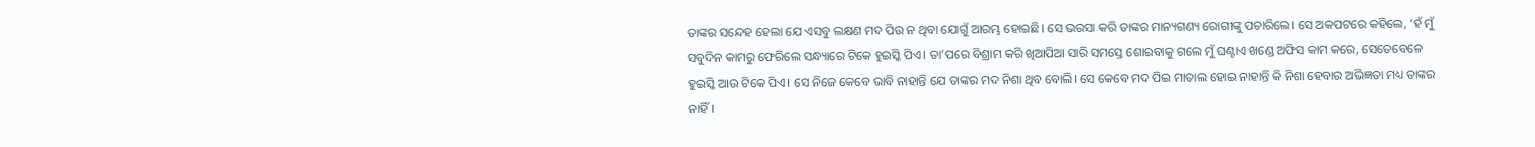ତାଙ୍କର ସନ୍ଦେହ ହେଲା ଯେ ଏସବୁ ଲକ୍ଷଣ ମଦ ପିଉ ନ ଥିବା ଯୋଗୁଁ ଆରମ୍ଭ ହୋଇଛି। ସେ ଭରସା କରି ତାଙ୍କର ମାନ୍ୟଗଣ୍ୟ ରୋଗୀଙ୍କୁ ପଚାରିଲେ। ସେ ଅକପଟରେ କହିଲେ, ‘ହଁ ମୁଁ ସବୁଦିନ କାମରୁ ଫେରିଲେ ସନ୍ଧ୍ୟାରେ ଟିକେ ହୁଇସ୍କି ପିଏ। ତା’ପରେ ବିଶ୍ରାମ କରି ଖିଆପିଆ ସାରି ସମସ୍ତେ ଶୋଇବାକୁ ଗଲେ ମୁଁ ଘଣ୍ଟାଏ ଖଣ୍ଡେ ଅଫିସ କାମ କରେ, ସେତେବେଳେ ହୁଇସ୍କି ଆଉ ଟିକେ ପିଏ। ସେ ନିଜେ କେବେ ଭାବି ନାହାନ୍ତି ଯେ ତାଙ୍କର ମଦ ନିଶା ଥିବ ବୋଲି। ସେ କେବେ ମଦ ପିଇ ମାତାଲ ହୋଇ ନାହାନ୍ତି କି ନିଶା ହେବାର ଅଭିଜ୍ଞତା ମଧ୍ୟ ତାଙ୍କର ନାହିଁ।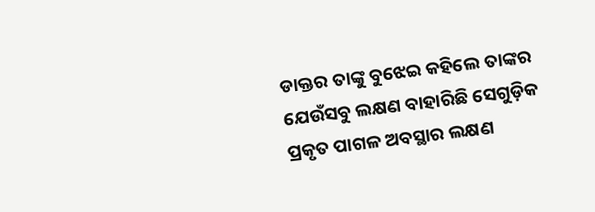ଡାକ୍ତର ତାଙ୍କୁ ବୁଝେଇ କହିଲେ ତାଙ୍କର ଯେଉଁସବୁ ଲକ୍ଷଣ ବାହାରିଛି ସେଗୁଡ଼ିକ ପ୍ରକୃତ ପାଗଳ ଅବସ୍ଥାର ଲକ୍ଷଣ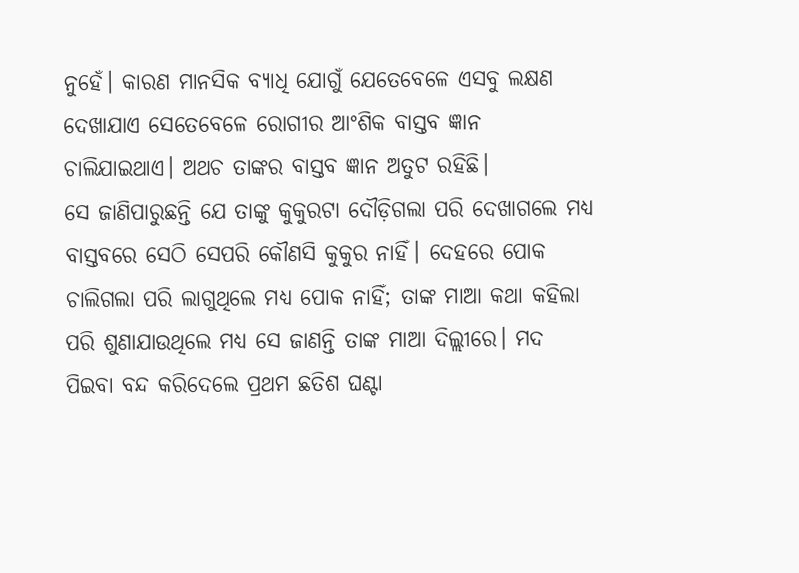ନୁହେଁ। କାରଣ ମାନସିକ ବ୍ୟାଧି ଯୋଗୁଁ ଯେତେବେଳେ ଏସବୁ ଲକ୍ଷଣ ଦେଖାଯାଏ ସେତେବେଳେ ରୋଗୀର ଆଂଶିକ ବାସ୍ତବ ଜ୍ଞାନ ଚାଲିଯାଇଥାଏ। ଅଥଚ ତାଙ୍କର ବାସ୍ତବ ଜ୍ଞାନ ଅତୁଟ ରହିଛି।
ସେ ଜାଣିପାରୁଛନ୍ତି ଯେ ତାଙ୍କୁ କୁକୁରଟା ଦୌଡ଼ିଗଲା ପରି ଦେଖାଗଲେ ମଧ୍ୟ ବାସ୍ତବରେ ସେଠି ସେପରି କୌଣସି କୁକୁର ନାହିଁ। ଦେହରେ ପୋକ ଚାଲିଗଲା ପରି ଲାଗୁଥିଲେ ମଧ୍ୟ ପୋକ ନାହିଁ; ତାଙ୍କ ମାଆ କଥା କହିଲା ପରି ଶୁଣାଯାଉଥିଲେ ମଧ୍ୟ ସେ ଜାଣନ୍ତି ତାଙ୍କ ମାଆ ଦିଲ୍ଲୀରେ। ମଦ ପିଇବା ବନ୍ଦ କରିଦେଲେ ପ୍ରଥମ ଛତିଶ ଘଣ୍ଟା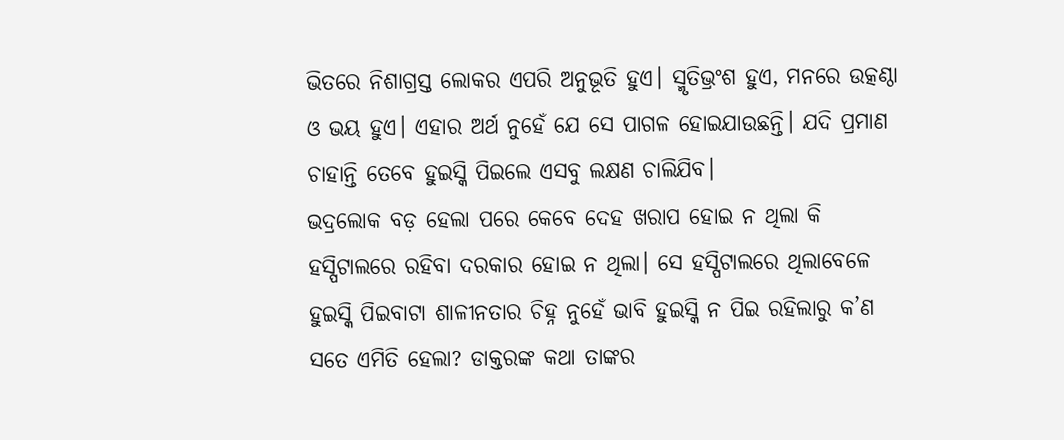ଭିତରେ ନିଶାଗ୍ରସ୍ତ ଲୋକର ଏପରି ଅନୁଭୂତି ହୁଏ। ସ୍ମୃତିଭ୍ରଂଶ ହୁଏ, ମନରେ ଉତ୍କଣ୍ଠା ଓ ଭୟ ହୁଏ। ଏହାର ଅର୍ଥ ନୁହେଁ ଯେ ସେ ପାଗଳ ହୋଇଯାଉଛନ୍ତି। ଯଦି ପ୍ରମାଣ ଚାହାନ୍ତି ତେବେ ହୁଇସ୍କି ପିଇଲେ ଏସବୁ ଲକ୍ଷଣ ଚାଲିଯିବ।
ଭଦ୍ରଲୋକ ବଡ଼ ହେଲା ପରେ କେବେ ଦେହ ଖରାପ ହୋଇ ନ ଥିଲା କି ହସ୍ପିଟାଲରେ ରହିବା ଦରକାର ହୋଇ ନ ଥିଲା। ସେ ହସ୍ପିଟାଲରେ ଥିଲାବେଳେ ହୁଇସ୍କି ପିଇବାଟା ଶାଳୀନତାର ଚିହ୍ନ ନୁହେଁ ଭାବି ହୁଇସ୍କି ନ ପିଇ ରହିଲାରୁ କ’ଣ ସତେ ଏମିତି ହେଲା? ଡାକ୍ତରଙ୍କ କଥା ତାଙ୍କର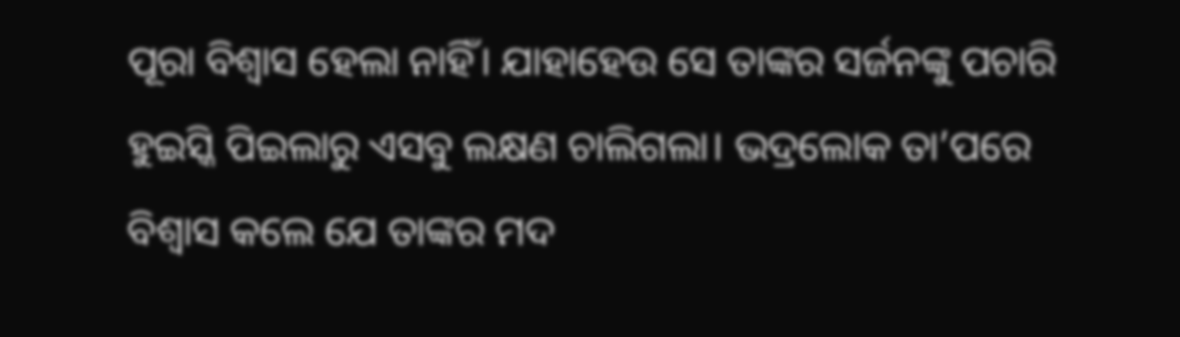ପୂରା ବିଶ୍ୱାସ ହେଲା ନାହିଁ। ଯାହାହେଉ ସେ ତାଙ୍କର ସର୍ଜନଙ୍କୁ ପଚାରି ହୁଇସ୍କି ପିଇଲାରୁ ଏସବୁ ଲକ୍ଷଣ ଚାଲିଗଲା। ଭଦ୍ରଲୋକ ତା’ପରେ ବିଶ୍ୱାସ କଲେ ଯେ ତାଙ୍କର ମଦ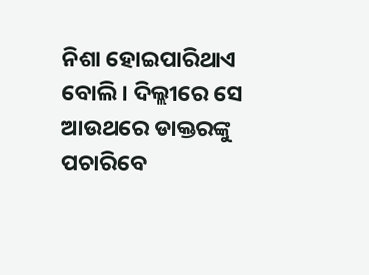ନିଶା ହୋଇପାରିଥାଏ ବୋଲି। ଦିଲ୍ଲୀରେ ସେ ଆଉଥରେ ଡାକ୍ତରଙ୍କୁ ପଚାରିବେ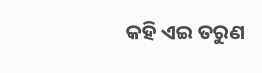କହି ଏଇ ତରୁଣ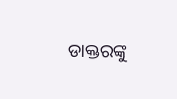ଡାକ୍ତରଙ୍କୁ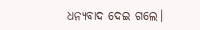ଧନ୍ୟବାଦ ଦେଇ ଗଲେ।